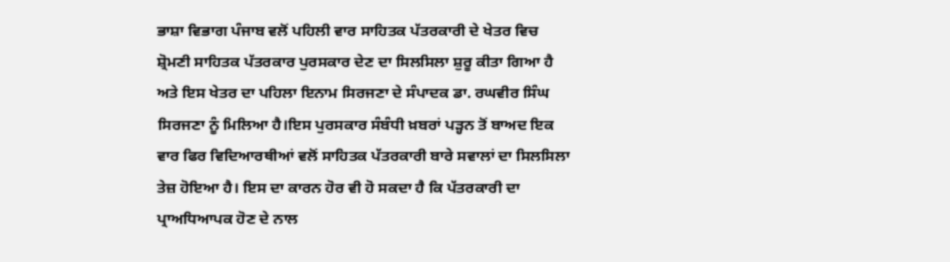ਭਾਸ਼ਾ ਵਿਭਾਗ ਪੰਜਾਬ ਵਲੋਂ ਪਹਿਲੀ ਵਾਰ ਸਾਹਿਤਕ ਪੱਤਰਕਾਰੀ ਦੇ ਖੇਤਰ ਵਿਚ ਸ਼੍ਰੋਮਣੀ ਸਾਹਿਤਕ ਪੱਤਰਕਾਰ ਪੁਰਸਕਾਰ ਦੇਣ ਦਾ ਸਿਲਸਿਲਾ ਸ਼ੁਰੂ ਕੀਤਾ ਗਿਆ ਹੈ ਅਤੇ ਇਸ ਖੇਤਰ ਦਾ ਪਹਿਲਾ ਇਨਾਮ ਸਿਰਜਣਾ ਦੇ ਸੰਪਾਦਕ ਡਾ. ਰਘਵੀਰ ਸਿੰਘ ਸਿਰਜਣਾ ਨੂੰ ਮਿਲਿਆ ਹੈ।ਇਸ ਪੁਰਸਕਾਰ ਸੰਬੰਧੀ ਖ਼ਬਰਾਂ ਪੜ੍ਹਨ ਤੋਂ ਬਾਅਦ ਇਕ ਵਾਰ ਫਿਰ ਵਿਦਿਆਰਥੀਆਂ ਵਲੋਂ ਸਾਹਿਤਕ ਪੱਤਰਕਾਰੀ ਬਾਰੇ ਸਵਾਲਾਂ ਦਾ ਸਿਲਸਿਲਾ ਤੇਜ਼ ਹੋਇਆ ਹੈ। ਇਸ ਦਾ ਕਾਰਨ ਹੋਰ ਵੀ ਹੋ ਸਕਦਾ ਹੈ ਕਿ ਪੱਤਰਕਾਰੀ ਦਾ ਪ੍ਰਾਅਧਿਆਪਕ ਹੋਣ ਦੇ ਨਾਲ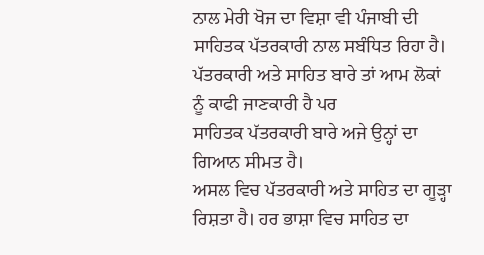ਨਾਲ ਮੇਰੀ ਖੋਜ ਦਾ ਵਿਸ਼ਾ ਵੀ ਪੰਜਾਬੀ ਦੀ ਸਾਹਿਤਕ ਪੱਤਰਕਾਰੀ ਨਾਲ ਸਬੰਧਿਤ ਰਿਹਾ ਹੈ। ਪੱਤਰਕਾਰੀ ਅਤੇ ਸਾਹਿਤ ਬਾਰੇ ਤਾਂ ਆਮ ਲੋਕਾਂ ਨੂੰ ਕਾਫੀ ਜਾਣਕਾਰੀ ਹੈ ਪਰ
ਸਾਹਿਤਕ ਪੱਤਰਕਾਰੀ ਬਾਰੇ ਅਜੇ ਉਨ੍ਹਾਂ ਦਾ ਗਿਆਨ ਸੀਮਤ ਹੈ।
ਅਸਲ ਵਿਚ ਪੱਤਰਕਾਰੀ ਅਤੇ ਸਾਹਿਤ ਦਾ ਗੂੜ੍ਹਾ ਰਿਸ਼ਤਾ ਹੈ। ਹਰ ਭਾਸ਼ਾ ਵਿਚ ਸਾਹਿਤ ਦਾ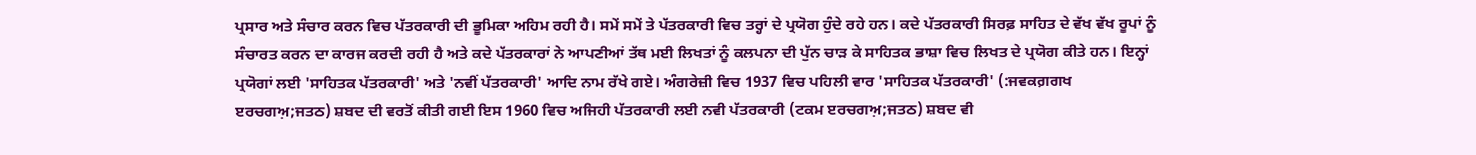ਪ੍ਰਸਾਰ ਅਤੇ ਸੰਚਾਰ ਕਰਨ ਵਿਚ ਪੱਤਰਕਾਰੀ ਦੀ ਭੂਮਿਕਾ ਅਹਿਮ ਰਹੀ ਹੈ। ਸਮੇਂ ਸਮੇਂ ਤੇ ਪੱਤਰਕਾਰੀ ਵਿਚ ਤਰ੍ਹਾਂ ਦੇ ਪ੍ਰਯੋਗ ਹੁੰਦੇ ਰਹੇ ਹਨ। ਕਦੇ ਪੱਤਰਕਾਰੀ ਸਿਰਫ਼ ਸਾਹਿਤ ਦੇ ਵੱਖ ਵੱਖ ਰੂਪਾਂ ਨੂੰ ਸੰਚਾਰਤ ਕਰਨ ਦਾ ਕਾਰਜ ਕਰਦੀ ਰਹੀ ਹੈ ਅਤੇ ਕਦੇ ਪੱਤਰਕਾਰਾਂ ਨੇ ਆਪਣੀਆਂ ਤੱਥ ਮਈ ਲਿਖਤਾਂ ਨੂੰ ਕਲਪਨਾ ਦੀ ਪੁੱਨ ਚਾੜ ਕੇ ਸਾਹਿਤਕ ਭਾਸ਼ਾ ਵਿਚ ਲਿਖਤ ਦੇ ਪ੍ਰਯੋਗ ਕੀਤੇ ਹਨ। ਇਨ੍ਹਾਂ ਪ੍ਰਯੋਗਾਂ ਲਈ 'ਸਾਹਿਤਕ ਪੱਤਰਕਾਰੀ' ਅਤੇ 'ਨਵੀਂ ਪੱਤਰਕਾਰੀ' ਆਦਿ ਨਾਮ ਰੱਖੇ ਗਏ। ਅੰਗਰੇਜ਼ੀ ਵਿਚ 1937 ਵਿਚ ਪਹਿਲੀ ਵਾਰ 'ਸਾਹਿਤਕ ਪੱਤਰਕਾਰੀ' (:ਜਵਕਗ਼ਗਖ ੲਰਚਗਅ਼;ਜਤਠ) ਸ਼ਬਦ ਦੀ ਵਰਤੋਂ ਕੀਤੀ ਗਈ ਇਸ 1960 ਵਿਚ ਅਜਿਹੀ ਪੱਤਰਕਾਰੀ ਲਈ ਨਵੀ ਪੱਤਰਕਾਰੀ (ਟਕਮ ੲਰਚਗਅ਼;ਜਤਠ) ਸ਼ਬਦ ਵੀ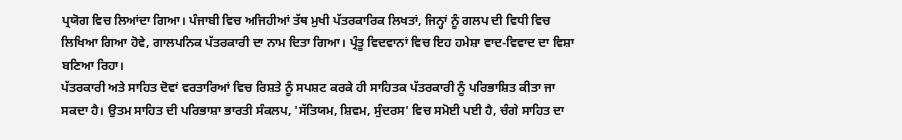ਪ੍ਰਯੋਗ ਵਿਚ ਲਿਆਂਦਾ ਗਿਆ। ਪੰਜਾਬੀ ਵਿਚ ਅਜਿਹੀਆਂ ਤੱਥ ਮੁਖੀ ਪੱਤਰਕਾਰਿਕ ਲਿਖਤਾਂ, ਜਿਨ੍ਹਾਂ ਨੂੰ ਗਲਪ ਦੀ ਵਿਧੀ ਵਿਚ ਲਿਖਿਆ ਗਿਆ ਹੋਵੇ, ਗਾਲਪਨਿਕ ਪੱਤਰਕਾਰੀ ਦਾ ਨਾਮ ਦਿਤਾ ਗਿਆ। ਪ੍ਰੰਤੂ ਵਿਦਵਾਨਾਂ ਵਿਚ ਇਹ ਹਮੇਸ਼ਾ ਵਾਦ-ਵਿਵਾਦ ਦਾ ਵਿਸ਼ਾ ਬਣਿਆ ਰਿਹਾ।
ਪੱਤਰਕਾਰੀ ਅਤੇ ਸਾਹਿਤ ਦੋਵਾਂ ਵਰਤਾਰਿਆਂ ਵਿਚ ਰਿਸ਼ਤੇ ਨੂੰ ਸਪਸ਼ਟ ਕਰਕੇ ਹੀ ਸਾਹਿਤਕ ਪੱਤਰਕਾਰੀ ਨੂੰ ਪਰਿਭਾਸ਼ਿਤ ਕੀਤਾ ਜਾ ਸਕਦਾ ਹੈ। ਉਤਮ ਸਾਹਿਤ ਦੀ ਪਰਿਭਾਸ਼ਾ ਭਾਰਤੀ ਸੰਕਲਪ, 'ਸੱਤਿਯਮ, ਸ਼ਿਵਮ, ਸੁੰਦਰਸ' ਵਿਚ ਸਮੋਈ ਪਈ ਹੈ, ਚੰਗੇ ਸਾਹਿਤ ਦਾ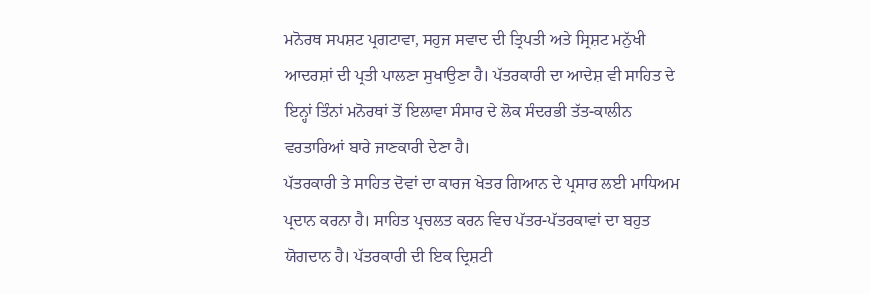ਮਨੋਰਥ ਸਪਸ਼ਟ ਪ੍ਰਗਟਾਵਾ, ਸਹੁਜ ਸਵਾਦ ਦੀ ਤ੍ਰਿਪਤੀ ਅਤੇ ਸ੍ਰਿਸ਼ਟ ਮਨੁੱਖੀ ਆਦਰਸ਼ਾਂ ਦੀ ਪ੍ਰਤੀ ਪਾਲਣਾ ਸੁਖਾਉਣਾ ਹੈ। ਪੱਤਰਕਾਰੀ ਦਾ ਆਦੇਸ਼ ਵੀ ਸਾਹਿਤ ਦੇ ਇਨ੍ਹਾਂ ਤਿੰਨਾਂ ਮਨੋਰਥਾਂ ਤੋਂ ਇਲਾਵਾ ਸੰਸਾਰ ਦੇ ਲੋਕ ਸੰਦਰਭੀ ਤੱਤ-ਕਾਲੀਨ ਵਰਤਾਰਿਆਂ ਬਾਰੇ ਜਾਣਕਾਰੀ ਦੇਣਾ ਹੈ।
ਪੱਤਰਕਾਰੀ ਤੇ ਸਾਹਿਤ ਦੋਵਾਂ ਦਾ ਕਾਰਜ ਖੇਤਰ ਗਿਆਨ ਦੇ ਪ੍ਰਸਾਰ ਲਈ ਮਾਧਿਅਮ ਪ੍ਰਦਾਨ ਕਰਨਾ ਹੈ। ਸਾਹਿਤ ਪ੍ਰਚਲਤ ਕਰਨ ਵਿਚ ਪੱਤਰ-ਪੱਤਰਕਾਵਾਂ ਦਾ ਬਹੁਤ ਯੋਗਦਾਨ ਹੈ। ਪੱਤਰਕਾਰੀ ਦੀ ਇਕ ਦ੍ਰਿਸ਼ਟੀ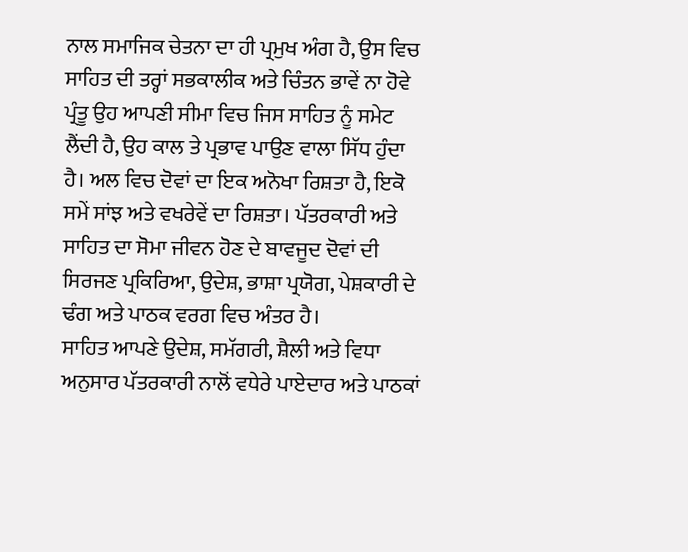ਨਾਲ ਸਮਾਜਿਕ ਚੇਤਨਾ ਦਾ ਹੀ ਪ੍ਰਮੁਖ ਅੰਗ ਹੈ, ਉਸ ਵਿਚ ਸਾਹਿਤ ਦੀ ਤਰ੍ਹਾਂ ਸਭਕਾਲੀਕ ਅਤੇ ਚਿੰਤਨ ਭਾਵੇਂ ਨਾ ਹੋਵੇ ਪ੍ਰੰਤੂ ਉਹ ਆਪਣੀ ਸੀਮਾ ਵਿਚ ਜਿਸ ਸਾਹਿਤ ਨੂੰ ਸਮੇਟ ਲੈਂਦੀ ਹੈ, ਉਹ ਕਾਲ ਤੇ ਪ੍ਰਭਾਵ ਪਾਉਣ ਵਾਲਾ ਸਿੱਧ ਹੁੰਦਾ ਹੈ। ਅਲ ਵਿਚ ਦੋਵਾਂ ਦਾ ਇਕ ਅਨੋਖਾ ਰਿਸ਼ਤਾ ਹੈ, ਇਕੋ ਸਮੇਂ ਸਾਂਝ ਅਤੇ ਵਖਰੇਵੇਂ ਦਾ ਰਿਸ਼ਤਾ। ਪੱਤਰਕਾਰੀ ਅਤੇ ਸਾਹਿਤ ਦਾ ਸੋਮਾ ਜੀਵਨ ਹੋਣ ਦੇ ਬਾਵਜੂਦ ਦੋਵਾਂ ਦੀ ਸਿਰਜਣ ਪ੍ਰਕਿਰਿਆ, ਉਦੇਸ਼, ਭਾਸ਼ਾ ਪ੍ਰਯੋਗ, ਪੇਸ਼ਕਾਰੀ ਦੇ ਢੰਗ ਅਤੇ ਪਾਠਕ ਵਰਗ ਵਿਚ ਅੰਤਰ ਹੈ।
ਸਾਹਿਤ ਆਪਣੇ ਉਦੇਸ਼, ਸਮੱਗਰੀ, ਸ਼ੈਲੀ ਅਤੇ ਵਿਧਾ ਅਨੁਸਾਰ ਪੱਤਰਕਾਰੀ ਨਾਲੋਂ ਵਧੇਰੇ ਪਾਏਦਾਰ ਅਤੇ ਪਾਠਕਾਂ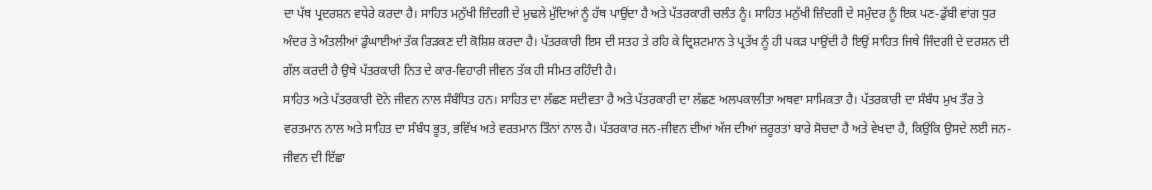ਦਾ ਪੱਥ ਪ੍ਰਦਰਸ਼ਨ ਵਧੇਰੇ ਕਰਦਾ ਹੈ। ਸਾਹਿਤ ਮਨੁੱਖੀ ਜ਼ਿੰਦਗੀ ਦੇ ਮੁਢਲੇ ਮੁੱਦਿਆਂ ਨੂੰ ਹੱਥ ਪਾਉਂਦਾ ਹੈ ਅਤੇ ਪੱਤਰਕਾਰੀ ਚਲੰਤ ਨੂੰ। ਸਾਹਿਤ ਮਨੁੱਖੀ ਜ਼ਿੰਦਗੀ ਦੇ ਸਮੁੰਦਰ ਨੂੰ ਇਕ ਪਣ-ਡੁੱਬੀ ਵਾਂਗ ਧੁਰ ਅੰਦਰ ਤੇ ਅੰਤਲੀਆਂ ਡੁੰਘਾਈਆਂ ਤੱਕ ਰਿੜਕਣ ਦੀ ਕੋਸ਼ਿਸ਼ ਕਰਦਾ ਹੈ। ਪੱਤਰਕਾਰੀ ਇਸ ਦੀ ਸਤਹ ਤੇ ਰਹਿ ਕੇ ਦ੍ਰਿਸ਼ਟਮਾਨ ਤੇ ਪ੍ਰਤੱਖ ਨੂੰ ਹੀ ਪਕੜ ਪਾਉਂਦੀ ਹੈ ਇਉਂ ਸਾਹਿਤ ਜਿਥੇ ਜਿੰਦਗੀ ਦੇ ਦਰਸ਼ਨ ਦੀ ਗੱਲ ਕਰਦੀ ਹੈ ਉਥੇ ਪੱਤਰਕਾਰੀ ਨਿਤ ਦੇ ਕਾਰ-ਵਿਹਾਰੀ ਜੀਵਨ ਤੱਕ ਹੀ ਸੀਮਤ ਰਹਿੰਦੀ ਹੈ।
ਸਾਹਿਤ ਅਤੇ ਪੱਤਰਕਾਰੀ ਦੋਨੇ ਜੀਵਨ ਨਾਲ ਸੰਬੰਧਿਤ ਹਨ। ਸਾਹਿਤ ਦਾ ਲੱਛਣ ਸਦੀਵਤਾ ਹੈ ਅਤੇ ਪੱਤਰਕਾਰੀ ਦਾ ਲੱਛਣ ਅਲਪਕਾਲੀਤਾ ਅਥਵਾ ਸਾਮਿਕਤਾ ਹੈ। ਪੱਤਰਕਾਰੀ ਦਾ ਸੰਬੰਧ ਮੁਖ ਤੌਰ ਤੇ ਵਰਤਮਾਨ ਨਾਲ ਅਤੇ ਸਾਹਿਤ ਦਾ ਸੰਬੰਧ ਭੂਤ, ਭਵਿੱਖ ਅਤੇ ਵਰਤਮਾਨ ਤਿੰਨਾਂ ਨਾਲ ਹੈ। ਪੱਤਰਕਾਰ ਜਨ-ਜੀਵਨ ਦੀਆਂ ਅੱਜ ਦੀਆਂ ਜ਼ਰੂਰਤਾਂ ਬਾਰੇ ਸੋਚਦਾ ਹੈ ਅਤੇ ਵੇਖਦਾ ਹੈ, ਕਿਉਂਕਿ ਉਸਦੇ ਲਈ ਜਨ-ਜੀਵਨ ਦੀ ਇੱਛਾ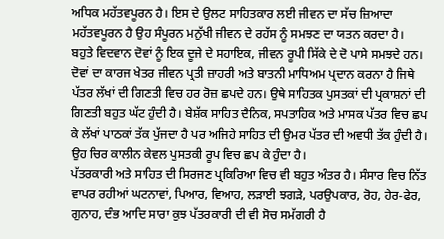ਅਧਿਕ ਮਹੱਤਵਪੂਰਨ ਹੈ। ਇਸ ਦੇ ਉਲਟ ਸਾਹਿਤਕਾਰ ਲਈ ਜੀਵਨ ਦਾ ਸੱਚ ਜ਼ਿਆਦਾ ਮਹੱਤਵਪੂਰਨ ਹੈ ਉਹ ਸੰਪੂਰਨ ਮਨੁੱਖੀ ਜੀਵਨ ਦੇ ਰਹੱਸ ਨੂੰ ਸਮਝਣ ਦਾ ਯਤਨ ਕਰਦਾ ਹੈ।
ਬਹੁਤੇ ਵਿਦਵਾਨ ਦੋਵਾਂ ਨੂੰ ਇਕ ਦੂਜੇ ਦੇ ਸਹਾਇਕ, ਜੀਵਨ ਰੂਪੀ ਸਿੱਕੇ ਦੇ ਦੋ ਪਾਸੇ ਸਮਝਦੇ ਹਨ। ਦੋਵਾਂ ਦਾ ਕਾਰਜ ਖੇਤਰ ਜੀਵਨ ਪ੍ਰਤੀ ਜ਼ਾਹਰੀ ਅਤੇ ਬਾਤਨੀ ਮਾਧਿਅਮ ਪ੍ਰਦਾਨ ਕਰਨਾ ਹੈ ਜਿਥੇ ਪੱਤਰ ਲੱਖਾਂ ਦੀ ਗਿਣਤੀ ਵਿਚ ਹਰ ਰੋਜ਼ ਛਪਦੇ ਹਨ। ਉਥੇ ਸਾਹਿਤਕ ਪੁਸਤਕਾਂ ਦੀ ਪ੍ਰਕਾਸ਼ਨਾਂ ਦੀ ਗਿਣਤੀ ਬਹੁਤ ਘੱਟ ਹੁੰਦੀ ਹੈ। ਬੇਸ਼ੱਕ ਸਾਹਿਤ ਦੈਨਿਕ, ਸਪਤਾਹਿਕ ਅਤੇ ਮਾਸਕ ਪੱਤਰ ਵਿਚ ਛਪ ਕੇ ਲੱਖਾਂ ਪਾਠਕਾਂ ਤੱਕ ਪੁੱਜਦਾ ਹੈ ਪਰ ਅਜਿਹੇ ਸਾਹਿਤ ਦੀ ਉਮਰ ਪੱਤਰ ਦੀ ਅਵਧੀ ਤੱਕ ਹੁੰਦੀ ਹੈ। ਉਹ ਚਿਰ ਕਾਲੀਨ ਕੇਵਲ ਪੁਸਤਕੀ ਰੂਪ ਵਿਚ ਛਪ ਕੇ ਹੁੰਦਾ ਹੈ।
ਪੱਤਰਕਾਰੀ ਅਤੇ ਸਾਹਿਤ ਦੀ ਸਿਰਜਣ ਪ੍ਰਕਿਰਿਆ ਵਿਚ ਵੀ ਬਹੁਤ ਅੰਤਰ ਹੈ। ਸੰਸਾਰ ਵਿਚ ਨਿੱਤ ਵਾਪਰ ਰਹੀਆਂ ਘਟਨਾਵਾਂ, ਪਿਆਰ, ਵਿਆਹ, ਲੜਾਈ ਝਗੜੇ, ਪਰਉਪਕਾਰ, ਰੋਹ, ਹੇਰ-ਫੇਰ, ਗੁਨਾਹ, ਦੰਭ ਆਦਿ ਸਾਰਾ ਕੁਝ ਪੱਤਰਕਾਰੀ ਦੀ ਵੀ ਸੋਚ ਸਮੱਗਰੀ ਹੈ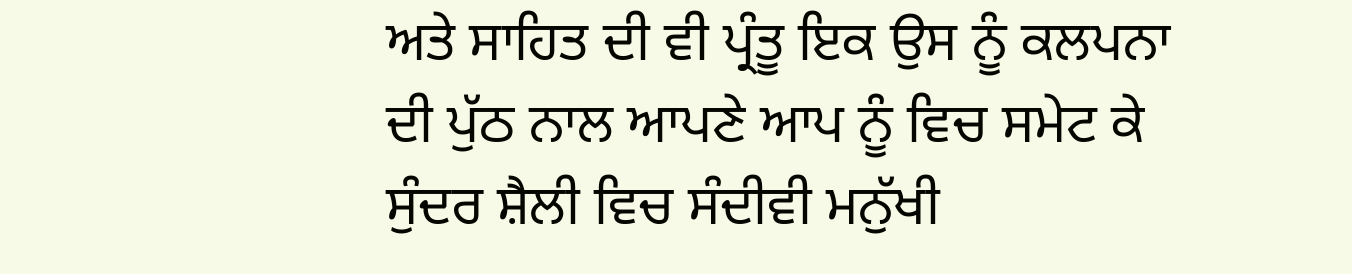ਅਤੇ ਸਾਹਿਤ ਦੀ ਵੀ ਪ੍ਰੰਤੂ ਇਕ ਉਸ ਨੂੰ ਕਲਪਨਾ ਦੀ ਪੁੱਠ ਨਾਲ ਆਪਣੇ ਆਪ ਨੂੰ ਵਿਚ ਸਮੇਟ ਕੇ ਸੁੰਦਰ ਸ਼ੈਲੀ ਵਿਚ ਸੰਦੀਵੀ ਮਨੁੱਖੀ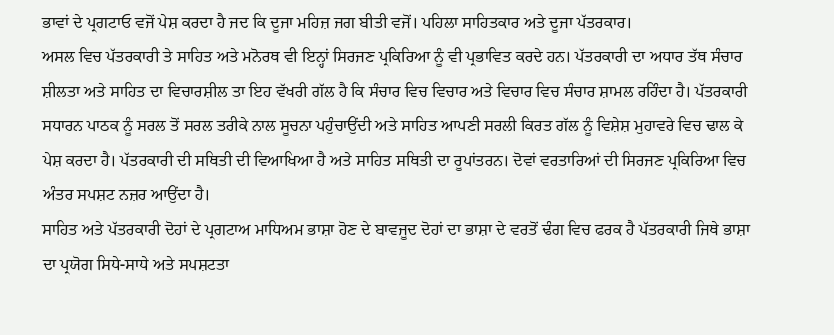ਭਾਵਾਂ ਦੇ ਪ੍ਰਗਟਾਓ ਵਜੋਂ ਪੇਸ਼ ਕਰਦਾ ਹੈ ਜਦ ਕਿ ਦੂਜਾ ਮਹਿਜ਼ ਜਗ ਬੀਤੀ ਵਜੋਂ। ਪਹਿਲਾ ਸਾਹਿਤਕਾਰ ਅਤੇ ਦੂਜਾ ਪੱਤਰਕਾਰ।
ਅਸਲ ਵਿਚ ਪੱਤਰਕਾਰੀ ਤੇ ਸਾਹਿਤ ਅਤੇ ਮਨੋਰਥ ਵੀ ਇਨ੍ਹਾਂ ਸਿਰਜਣ ਪ੍ਰਕਿਰਿਆ ਨੂੰ ਵੀ ਪ੍ਰਭਾਵਿਤ ਕਰਦੇ ਹਨ। ਪੱਤਰਕਾਰੀ ਦਾ ਅਧਾਰ ਤੱਥ ਸੰਚਾਰ ਸ਼ੀਲਤਾ ਅਤੇ ਸਾਹਿਤ ਦਾ ਵਿਚਾਰਸ਼ੀਲ ਤਾ ਇਹ ਵੱਖਰੀ ਗੱਲ ਹੈ ਕਿ ਸੰਚਾਰ ਵਿਚ ਵਿਚਾਰ ਅਤੇ ਵਿਚਾਰ ਵਿਚ ਸੰਚਾਰ ਸ਼ਾਮਲ ਰਹਿੰਦਾ ਹੈ। ਪੱਤਰਕਾਰੀ ਸਧਾਰਨ ਪਾਠਕ ਨੂੰ ਸਰਲ ਤੋਂ ਸਰਲ ਤਰੀਕੇ ਨਾਲ ਸੂਚਨਾ ਪਹੁੰਚਾਉਂਦੀ ਅਤੇ ਸਾਹਿਤ ਆਪਣੀ ਸਰਲੀ ਕਿਰਤ ਗੱਲ ਨੂੰ ਵਿਸ਼ੇਸ਼ ਮੁਹਾਵਰੇ ਵਿਚ ਢਾਲ ਕੇ ਪੇਸ਼ ਕਰਦਾ ਹੈ। ਪੱਤਰਕਾਰੀ ਦੀ ਸਥਿਤੀ ਦੀ ਵਿਆਖਿਆ ਹੈ ਅਤੇ ਸਾਹਿਤ ਸਥਿਤੀ ਦਾ ਰੂਪਾਂਤਰਨ। ਦੋਵਾਂ ਵਰਤਾਰਿਆਂ ਦੀ ਸਿਰਜਣ ਪ੍ਰਕਿਰਿਆ ਵਿਚ ਅੰਤਰ ਸਪਸ਼ਟ ਨਜ਼ਰ ਆਉਂਦਾ ਹੈ।
ਸਾਹਿਤ ਅਤੇ ਪੱਤਰਕਾਰੀ ਦੋਹਾਂ ਦੇ ਪ੍ਰਗਟਾਅ ਮਾਧਿਅਮ ਭਾਸ਼ਾ ਹੋਣ ਦੇ ਬਾਵਜੂਦ ਦੋਹਾਂ ਦਾ ਭਾਸ਼ਾ ਦੇ ਵਰਤੋਂ ਢੰਗ ਵਿਚ ਫਰਕ ਹੈ ਪੱਤਰਕਾਰੀ ਜਿਥੇ ਭਾਸ਼ਾ ਦਾ ਪ੍ਰਯੋਗ ਸਿਧੇ-ਸਾਧੇ ਅਤੇ ਸਪਸ਼ਟਤਾ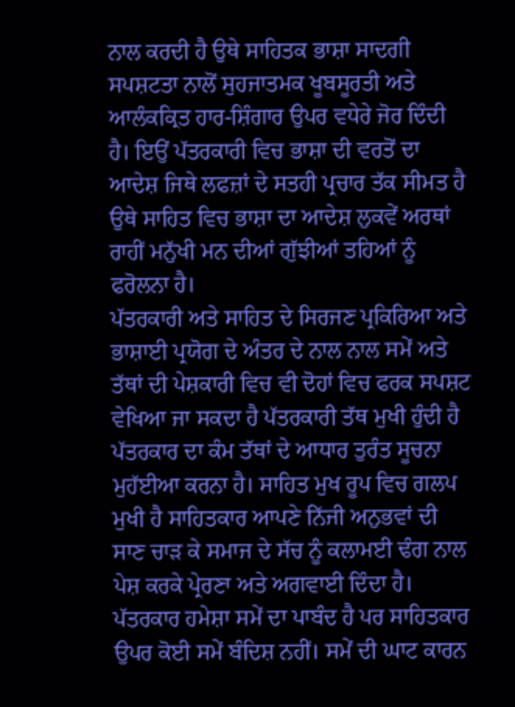ਨਾਲ ਕਰਦੀ ਹੈ ਉਥੇ ਸਾਹਿਤਕ ਭਾਸ਼ਾ ਸਾਦਗੀ ਸਪਸ਼ਟਤਾ ਨਾਲੋਂ ਸੁਹਜਾਤਮਕ ਖੂਬਸੂਰਤੀ ਅਤੇ ਆਲੰਕਕ੍ਰਿਤ ਹਾਰ-ਸ਼ਿੰਗਾਰ ਉਪਰ ਵਧੇਰੇ ਜੋਰ ਦਿੰਦੀ ਹੈ। ਇਉਂ ਪੱਤਰਕਾਰੀ ਵਿਚ ਭਾਸ਼ਾ ਦੀ ਵਰਤੋਂ ਦਾ ਆਦੇਸ਼ ਜਿਥੇ ਲਫਜ਼ਾਂ ਦੇ ਸਤਹੀ ਪ੍ਰਚਾਰ ਤੱਕ ਸੀਮਤ ਹੈ ਉਥੇ ਸਾਹਿਤ ਵਿਚ ਭਾਸ਼ਾ ਦਾ ਆਦੇਸ਼ ਲੁਕਵੇਂ ਅਰਥਾਂ ਰਾਹੀਂ ਮਨੁੱਖੀ ਮਨ ਦੀਆਂ ਗੁੱਝੀਆਂ ਤਹਿਆਂ ਨੂੰ ਫਰੋਲਨਾ ਹੈ।
ਪੱਤਰਕਾਰੀ ਅਤੇ ਸਾਹਿਤ ਦੇ ਸਿਰਜਣ ਪ੍ਰਕਿਰਿਆ ਅਤੇ ਭਾਸ਼ਾਈ ਪ੍ਰਯੋਗ ਦੇ ਅੰਤਰ ਦੇ ਨਾਲ ਨਾਲ ਸਮੇਂ ਅਤੇ ਤੱਥਾਂ ਦੀ ਪੇਸ਼ਕਾਰੀ ਵਿਚ ਵੀ ਦੋਹਾਂ ਵਿਚ ਫਰਕ ਸਪਸ਼ਟ ਵੇਖਿਆ ਜਾ ਸਕਦਾ ਹੈ ਪੱਤਰਕਾਰੀ ਤੱਥ ਮੁਖੀ ਹੁੰਦੀ ਹੈ ਪੱਤਰਕਾਰ ਦਾ ਕੰਮ ਤੱਥਾਂ ਦੇ ਆਧਾਰ ਤੁਰੰਤ ਸੂਚਨਾ ਮੁਹੱਈਆ ਕਰਨਾ ਹੈ। ਸਾਹਿਤ ਮੁਖ ਰੂਪ ਵਿਚ ਗਲਪ ਮੁਖੀ ਹੈ ਸਾਹਿਤਕਾਰ ਆਪਣੇ ਨਿੱਜੀ ਅਨੁਭਵਾਂ ਦੀ ਸਾਣ ਚਾੜ ਕੇ ਸਮਾਜ ਦੇ ਸੱਚ ਨੂੰ ਕਲਾਮਈ ਢੰਗ ਨਾਲ ਪੇਸ਼ ਕਰਕੇ ਪ੍ਰੇਰਣਾ ਅਤੇ ਅਗਵਾਈ ਦਿੰਦਾ ਹੈ। ਪੱਤਰਕਾਰ ਹਮੇਸ਼ਾ ਸਮੇਂ ਦਾ ਪਾਬੰਦ ਹੈ ਪਰ ਸਾਹਿਤਕਾਰ ਉਪਰ ਕੋਈ ਸਮੇਂ ਬੰਦਿਸ਼ ਨਹੀਂ। ਸਮੇਂ ਦੀ ਘਾਟ ਕਾਰਨ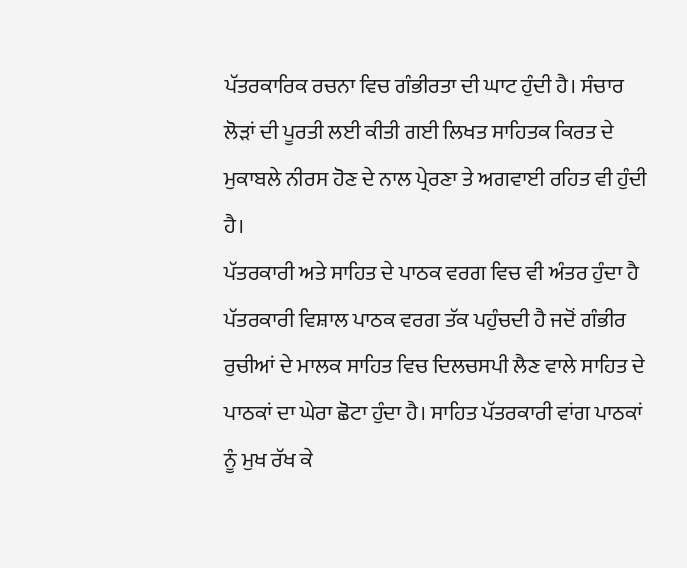ਪੱਤਰਕਾਰਿਕ ਰਚਨਾ ਵਿਚ ਗੰਭੀਰਤਾ ਦੀ ਘਾਟ ਹੁੰਦੀ ਹੈ। ਸੰਚਾਰ ਲੋੜਾਂ ਦੀ ਪੂਰਤੀ ਲਈ ਕੀਤੀ ਗਈ ਲਿਖਤ ਸਾਹਿਤਕ ਕਿਰਤ ਦੇ ਮੁਕਾਬਲੇ ਨੀਰਸ ਹੋਣ ਦੇ ਨਾਲ ਪ੍ਰੇਰਣਾ ਤੇ ਅਗਵਾਈ ਰਹਿਤ ਵੀ ਹੁੰਦੀ ਹੈ।
ਪੱਤਰਕਾਰੀ ਅਤੇ ਸਾਹਿਤ ਦੇ ਪਾਠਕ ਵਰਗ ਵਿਚ ਵੀ ਅੰਤਰ ਹੁੰਦਾ ਹੈ ਪੱਤਰਕਾਰੀ ਵਿਸ਼ਾਲ ਪਾਠਕ ਵਰਗ ਤੱਕ ਪਹੁੰਚਦੀ ਹੈ ਜਦੋਂ ਗੰਭੀਰ ਰੁਚੀਆਂ ਦੇ ਮਾਲਕ ਸਾਹਿਤ ਵਿਚ ਦਿਲਚਸਪੀ ਲੈਣ ਵਾਲੇ ਸਾਹਿਤ ਦੇ ਪਾਠਕਾਂ ਦਾ ਘੇਰਾ ਛੋਟਾ ਹੁੰਦਾ ਹੈ। ਸਾਹਿਤ ਪੱਤਰਕਾਰੀ ਵਾਂਗ ਪਾਠਕਾਂ ਨੂੰ ਮੁਖ ਰੱਖ ਕੇ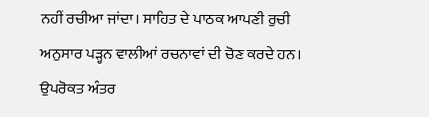ਨਹੀਂ ਰਚੀਆ ਜਾਂਦਾ। ਸਾਹਿਤ ਦੇ ਪਾਠਕ ਆਪਣੀ ਰੁਚੀ ਅਨੁਸਾਰ ਪੜ੍ਹਨ ਵਾਲੀਆਂ ਰਚਨਾਵਾਂ ਦੀ ਚੋਣ ਕਰਦੇ ਹਨ।
ਉਪਰੋਕਤ ਅੰਤਰ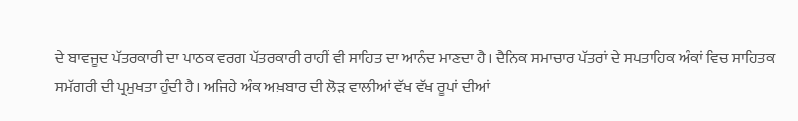ਦੇ ਬਾਵਜੂਦ ਪੱਤਰਕਾਰੀ ਦਾ ਪਾਠਕ ਵਰਗ ਪੱਤਰਕਾਰੀ ਰਾਹੀਂ ਵੀ ਸਾਹਿਤ ਦਾ ਆਨੰਦ ਮਾਣਦਾ ਹੈ। ਦੈਨਿਕ ਸਮਾਚਾਰ ਪੱਤਰਾਂ ਦੇ ਸਪਤਾਹਿਕ ਅੰਕਾਂ ਵਿਚ ਸਾਹਿਤਕ ਸਮੱਗਰੀ ਦੀ ਪ੍ਰਮੁਖਤਾ ਹੁੰਦੀ ਹੈ। ਅਜਿਹੇ ਅੰਕ ਅਖ਼ਬਾਰ ਦੀ ਲੋੜ ਵਾਲੀਆਂ ਵੱਖ ਵੱਖ ਰੂਪਾਂ ਦੀਆਂ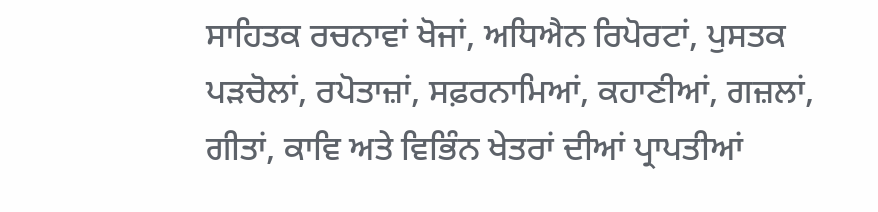ਸਾਹਿਤਕ ਰਚਨਾਵਾਂ ਖੋਜਾਂ, ਅਧਿਐਨ ਰਿਪੋਰਟਾਂ, ਪੁਸਤਕ ਪੜਚੋਲਾਂ, ਰਪੋਤਾਜ਼ਾਂ, ਸਫ਼ਰਨਾਮਿਆਂ, ਕਹਾਣੀਆਂ, ਗਜ਼ਲਾਂ, ਗੀਤਾਂ, ਕਾਵਿ ਅਤੇ ਵਿਭਿੰਨ ਖੇਤਰਾਂ ਦੀਆਂ ਪ੍ਰਾਪਤੀਆਂ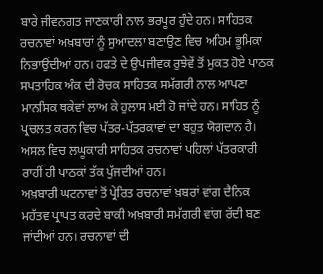ਬਾਰੇ ਜੀਵਨਗਤ ਜਾਣਕਾਰੀ ਨਾਲ ਭਰਪੂਰ ਹੁੰਦੇ ਹਨ। ਸਾਹਿਤਕ ਰਚਨਾਵਾਂ ਅਖ਼ਬਾਰਾਂ ਨੂੰ ਸੁਆਦਲਾ ਬਣਾਉਣ ਵਿਚ ਅਹਿਮ ਭੂਮਿਕਾ ਨਿਭਾਉਂਦੀਆਂ ਹਨ। ਹਫਤੇ ਦੇ ਉਪਜੀਵਕ ਰੁਝੇਵੇਂ ਤੋਂ ਮੁਕਤ ਹੋਏ ਪਾਠਕ ਸਪਤਾਹਿਕ ਅੰਕ ਦੀ ਰੋਚਕ ਸਾਹਿਤਕ ਸਮੱਗਰੀ ਨਾਲ ਆਪਣਾ ਮਾਨਸਿਕ ਥਕੇਵਾਂ ਲਾਅ ਕੇ ਹੁਲਾਸ ਮਈ ਹੋ ਜਾਂਦੇ ਹਨ। ਸਾਹਿਤ ਨੂੰ ਪ੍ਰਚਲਤ ਕਰਨ ਵਿਚ ਪੱਤਰ-ਪੱਤਰਕਾਵਾਂ ਦਾ ਬਹੁਤ ਯੋਗਦਾਨ ਹੈ। ਅਸਲ ਵਿਚ ਲਘੂਕਾਰੀ ਸਾਹਿਤਕ ਰਚਨਾਵਾਂ ਪਹਿਲਾਂ ਪੱਤਰਕਾਰੀ ਰਾਹੀਂ ਹੀ ਪਾਠਕਾਂ ਤੱਕ ਪੁੱਜਦੀਆਂ ਹਨ।
ਅਖ਼ਬਾਰੀ ਘਟਨਾਵਾਂ ਤੋਂ ਪ੍ਰੇਰਿਤ ਰਚਨਾਵਾਂ ਖ਼ਬਰਾਂ ਵਾਂਗ ਦੈਨਿਕ ਮਹੱਤਵ ਪ੍ਰਾਪਤ ਕਰਦੇ ਬਾਕੀ ਅਖ਼ਬਾਰੀ ਸਮੱਗਰੀ ਵਾਂਗ ਰੱਦੀ ਬਣ ਜਾਂਦੀਆਂ ਹਨ। ਰਚਨਾਵਾਂ ਦੀ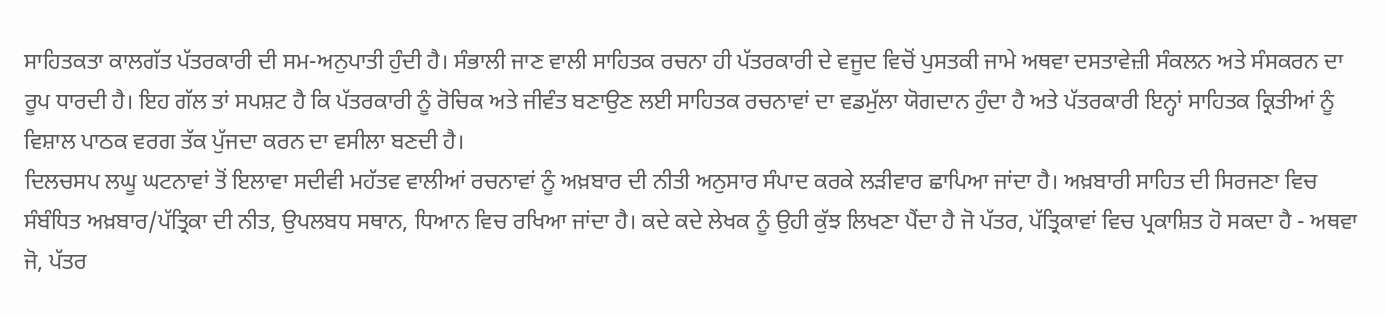ਸਾਹਿਤਕਤਾ ਕਾਲਗੱਤ ਪੱਤਰਕਾਰੀ ਦੀ ਸਮ-ਅਨੁਪਾਤੀ ਹੁੰਦੀ ਹੈ। ਸੰਭਾਲੀ ਜਾਣ ਵਾਲੀ ਸਾਹਿਤਕ ਰਚਨਾ ਹੀ ਪੱਤਰਕਾਰੀ ਦੇ ਵਜੂਦ ਵਿਚੋਂ ਪੁਸਤਕੀ ਜਾਮੇ ਅਥਵਾ ਦਸਤਾਵੇਜ਼ੀ ਸੰਕਲਨ ਅਤੇ ਸੰਸਕਰਨ ਦਾ ਰੂਪ ਧਾਰਦੀ ਹੈ। ਇਹ ਗੱਲ ਤਾਂ ਸਪਸ਼ਟ ਹੈ ਕਿ ਪੱਤਰਕਾਰੀ ਨੂੰ ਰੋਚਿਕ ਅਤੇ ਜੀਵੰਤ ਬਣਾਉਣ ਲਈ ਸਾਹਿਤਕ ਰਚਨਾਵਾਂ ਦਾ ਵਡਮੁੱਲਾ ਯੋਗਦਾਨ ਹੁੰਦਾ ਹੈ ਅਤੇ ਪੱਤਰਕਾਰੀ ਇਨ੍ਹਾਂ ਸਾਹਿਤਕ ਕ੍ਰਿਤੀਆਂ ਨੂੰ ਵਿਸ਼ਾਲ ਪਾਠਕ ਵਰਗ ਤੱਕ ਪੁੱਜਦਾ ਕਰਨ ਦਾ ਵਸੀਲਾ ਬਣਦੀ ਹੈ।
ਦਿਲਚਸਪ ਲਘੂ ਘਟਨਾਵਾਂ ਤੋਂ ਇਲਾਵਾ ਸਦੀਵੀ ਮਹੱਤਵ ਵਾਲੀਆਂ ਰਚਨਾਵਾਂ ਨੂੰ ਅਖ਼ਬਾਰ ਦੀ ਨੀਤੀ ਅਨੁਸਾਰ ਸੰਪਾਦ ਕਰਕੇ ਲੜੀਵਾਰ ਛਾਪਿਆ ਜਾਂਦਾ ਹੈ। ਅਖ਼ਬਾਰੀ ਸਾਹਿਤ ਦੀ ਸਿਰਜਣਾ ਵਿਚ ਸੰਬੰਧਿਤ ਅਖ਼ਬਾਰ/ਪੱਤ੍ਰਿਕਾ ਦੀ ਨੀਤ, ਉਪਲਬਧ ਸਥਾਨ, ਧਿਆਨ ਵਿਚ ਰਖਿਆ ਜਾਂਦਾ ਹੈ। ਕਦੇ ਕਦੇ ਲੇਖਕ ਨੂੰ ਉਹੀ ਕੁੱਝ ਲਿਖਣਾ ਪੈਂਦਾ ਹੈ ਜੋ ਪੱਤਰ, ਪੱਤ੍ਰਿਕਾਵਾਂ ਵਿਚ ਪ੍ਰਕਾਸ਼ਿਤ ਹੋ ਸਕਦਾ ਹੈ - ਅਥਵਾ ਜੋ, ਪੱਤਰ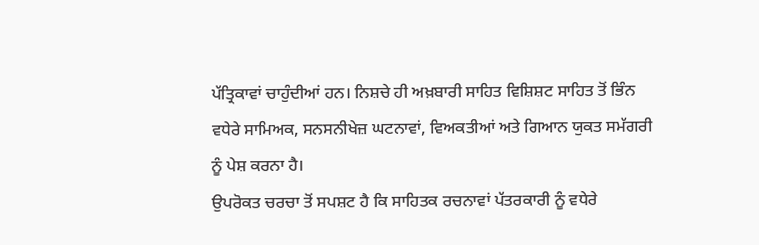ਪੱਤ੍ਰਿਕਾਵਾਂ ਚਾਹੁੰਦੀਆਂ ਹਨ। ਨਿਸ਼ਚੇ ਹੀ ਅਖ਼ਬਾਰੀ ਸਾਹਿਤ ਵਿਸ਼ਿਸ਼ਟ ਸਾਹਿਤ ਤੋਂ ਭਿੰਨ ਵਧੇਰੇ ਸਾਮਿਅਕ, ਸਨਸਨੀਖੇਜ਼ ਘਟਨਾਵਾਂ, ਵਿਅਕਤੀਆਂ ਅਤੇ ਗਿਆਨ ਯੁਕਤ ਸਮੱਗਰੀ ਨੂੰ ਪੇਸ਼ ਕਰਨਾ ਹੈ।
ਉਪਰੋਕਤ ਚਰਚਾ ਤੋਂ ਸਪਸ਼ਟ ਹੈ ਕਿ ਸਾਹਿਤਕ ਰਚਨਾਵਾਂ ਪੱਤਰਕਾਰੀ ਨੂੰ ਵਧੇਰੇ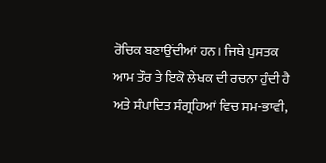ਰੋਚਿਕ ਬਣਾਉਂਦੀਆਂ ਹਨ। ਜਿਥੇ ਪੁਸਤਕ ਆਮ ਤੌਰ ਤੇ ਇਕੋ ਲੇਖਕ ਦੀ ਰਚਨਾ ਹੁੰਦੀ ਹੈ ਅਤੇ ਸੰਪਾਦਿਤ ਸੰਗ੍ਰਹਿਆਂ ਵਿਚ ਸਮ-ਭਾਵੀ,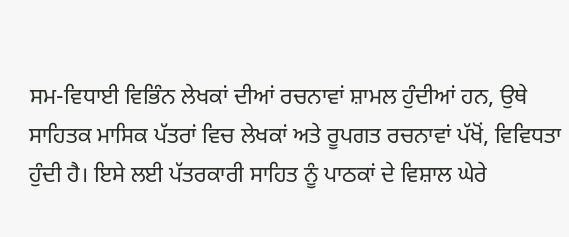ਸਮ-ਵਿਧਾਈ ਵਿਭਿੰਨ ਲੇਖਕਾਂ ਦੀਆਂ ਰਚਨਾਵਾਂ ਸ਼ਾਮਲ ਹੁੰਦੀਆਂ ਹਨ, ਉਥੇ ਸਾਹਿਤਕ ਮਾਸਿਕ ਪੱਤਰਾਂ ਵਿਚ ਲੇਖਕਾਂ ਅਤੇ ਰੂਪਗਤ ਰਚਨਾਵਾਂ ਪੱਖੋਂ, ਵਿਵਿਧਤਾ ਹੁੰਦੀ ਹੈ। ਇਸੇ ਲਈ ਪੱਤਰਕਾਰੀ ਸਾਹਿਤ ਨੂੰ ਪਾਠਕਾਂ ਦੇ ਵਿਸ਼ਾਲ ਘੇਰੇ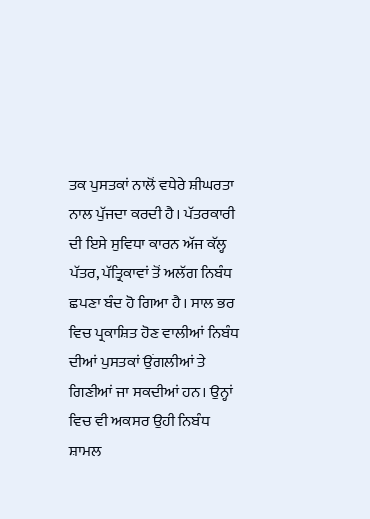ਤਕ ਪੁਸਤਕਾਂ ਨਾਲੋਂ ਵਧੇਰੇ ਸ਼ੀਘਰਤਾ ਨਾਲ ਪੁੱਜਦਾ ਕਰਦੀ ਹੈ। ਪੱਤਰਕਾਰੀ ਦੀ ਇਸੇ ਸੁਵਿਧਾ ਕਾਰਨ ਅੱਜ ਕੱਲ੍ਹ ਪੱਤਰ, ਪੱਤ੍ਰਿਕਾਵਾਂ ਤੋਂ ਅਲੱਗ ਨਿਬੰਧ ਛਪਣਾ ਬੰਦ ਹੋ ਗਿਆ ਹੈ। ਸਾਲ ਭਰ ਵਿਚ ਪ੍ਰਕਾਸ਼ਿਤ ਹੋਣ ਵਾਲੀਆਂ ਨਿਬੰਧ ਦੀਆਂ ਪੁਸਤਕਾਂ ਉਂਗਲੀਆਂ ਤੇ ਗਿਣੀਆਂ ਜਾ ਸਕਦੀਆਂ ਹਨ। ਉਨ੍ਹਾਂ ਵਿਚ ਵੀ ਅਕਸਰ ਉਹੀ ਨਿਬੰਧ ਸ਼ਾਮਲ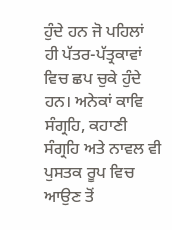ਹੁੰਦੇ ਹਨ ਜੋ ਪਹਿਲਾਂ ਹੀ ਪੱਤਰ-ਪੱਤ੍ਰਕਾਵਾਂ ਵਿਚ ਛਪ ਚੁਕੇ ਹੁੰਦੇ ਹਨ। ਅਨੇਕਾਂ ਕਾਵਿ ਸੰਗ੍ਰਹਿ, ਕਹਾਣੀ ਸੰਗ੍ਰਹਿ ਅਤੇ ਨਾਵਲ ਵੀ ਪੁਸਤਕ ਰੂਪ ਵਿਚ ਆਉਣ ਤੋਂ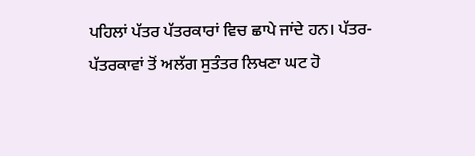ਪਹਿਲਾਂ ਪੱਤਰ ਪੱਤਰਕਾਰਾਂ ਵਿਚ ਛਾਪੇ ਜਾਂਦੇ ਹਨ। ਪੱਤਰ-ਪੱਤਰਕਾਵਾਂ ਤੋਂ ਅਲੱਗ ਸੁਤੰਤਰ ਲਿਖਣਾ ਘਟ ਹੋ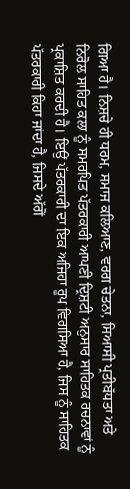ਗਿਆ ਹੈ। ਨਿਸ਼ਚੇ ਹੀ ਧਰਮ, ਸਮਾਜ ਕਲਿਆਣ, ਵਰਗ ਚੇਤਨਾ, ਸਿਆਸੀ ਪ੍ਰਤੀਬੱਧਤਾ ਅਤੇ ਨਿਰੋਲ ਸਾਹਿਤ ਕਲਾ ਨੂੰ ਸਮਰਪਿਤ ਪੱਤਰਕਾਰੀ ਆਪਣੀ ਦ੍ਰਿਸ਼ਟੀ ਅਨੁਸਾਰ ਸਾਹਿਤਕ ਰਚਨਾਵਾਂ ਨੂੰ ਪ੍ਰਕਾਸ਼ਿਤ ਕਰਦੀ ਹੈ। ਇਉਂ ਪੱਤਰਕਾਰੀ ਦਾ ਇਕ ਅਜਿਹਾ ਰੂਪ ਵਿਗਸਿਆ ਹੈ, ਜਿਸ ਨੂੰ ਸਾਹਿਤਕ ਪੱਤਰਕਾਰੀ ਕਿਹਾ ਜਾਂਦਾ ਹੈ, ਜਿਸਦੇ ਅੱਗੋਂ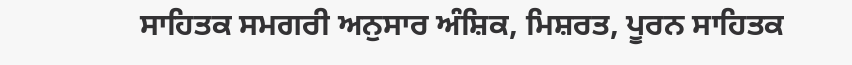ਸਾਹਿਤਕ ਸਮਗਰੀ ਅਨੁਸਾਰ ਅੰਸ਼ਿਕ, ਮਿਸ਼ਰਤ, ਪੂਰਨ ਸਾਹਿਤਕ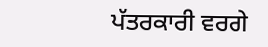ਪੱਤਰਕਾਰੀ ਵਰਗੇ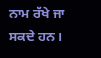ਨਾਮ ਰੱਖੇ ਜਾ ਸਕਦੇ ਹਨ।